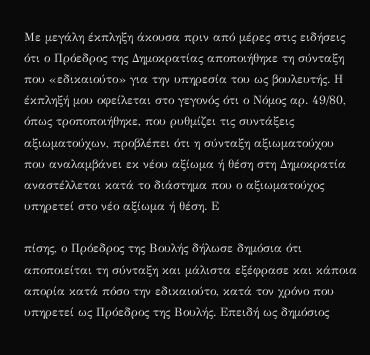Με μεγάλη έκπληξη άκουσα πριν από μέρες στις ειδήσεις ότι ο Πρόεδρος της Δημοκρατίας αποποιήθηκε τη σύνταξη που «εδικαιούτο» για την υπηρεσία του ως βουλευτής. Η έκπληξή μου οφείλεται στο γεγονός ότι ο Νόμος αρ. 49/80, όπως τροποποιήθηκε, που ρυθμίζει τις συντάξεις αξιωματούχων, προβλέπει ότι η σύνταξη αξιωματούχου που αναλαμβάνει εκ νέου αξίωμα ή θέση στη Δημοκρατία αναστέλλεται κατά το διάστημα που ο αξιωματούχος υπηρετεί στο νέο αξίωμα ή θέση. Ε

πίσης, ο Πρόεδρος της Βουλής δήλωσε δημόσια ότι αποποιείται τη σύνταξη και μάλιστα εξέφρασε και κάποια απορία κατά πόσο την εδικαιούτο, κατά τον χρόνο που υπηρετεί ως Πρόεδρος της Βουλής. Επειδή ως δημόσιος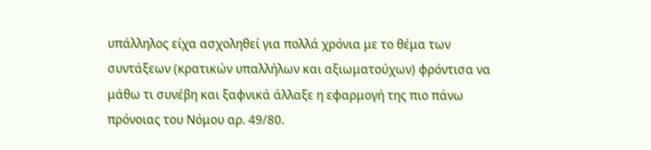υπάλληλος είχα ασχοληθεί για πολλά χρόνια με το θέμα των συντάξεων (κρατικών υπαλλήλων και αξιωματούχων) φρόντισα να μάθω τι συνέβη και ξαφνικά άλλαξε η εφαρμογή της πιο πάνω πρόνοιας του Νόμου αρ. 49/80.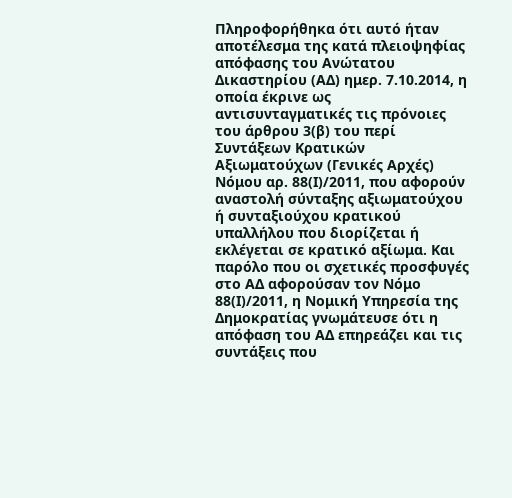Πληροφορήθηκα ότι αυτό ήταν αποτέλεσμα της κατά πλειοψηφίας απόφασης του Ανώτατου Δικαστηρίου (ΑΔ) ημερ. 7.10.2014, η οποία έκρινε ως αντισυνταγματικές τις πρόνοιες του άρθρου 3(β) του περί Συντάξεων Κρατικών Αξιωματούχων (Γενικές Αρχές) Νόμου αρ. 88(Ι)/2011, που αφορούν αναστολή σύνταξης αξιωματούχου ή συνταξιούχου κρατικού υπαλλήλου που διορίζεται ή εκλέγεται σε κρατικό αξίωμα. Και παρόλο που οι σχετικές προσφυγές στο ΑΔ αφορούσαν τον Νόμο 88(Ι)/2011, η Νομική Υπηρεσία της Δημοκρατίας γνωμάτευσε ότι η απόφαση του ΑΔ επηρεάζει και τις συντάξεις που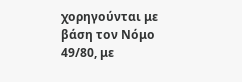χορηγούνται με βάση τον Νόμο 49/80, με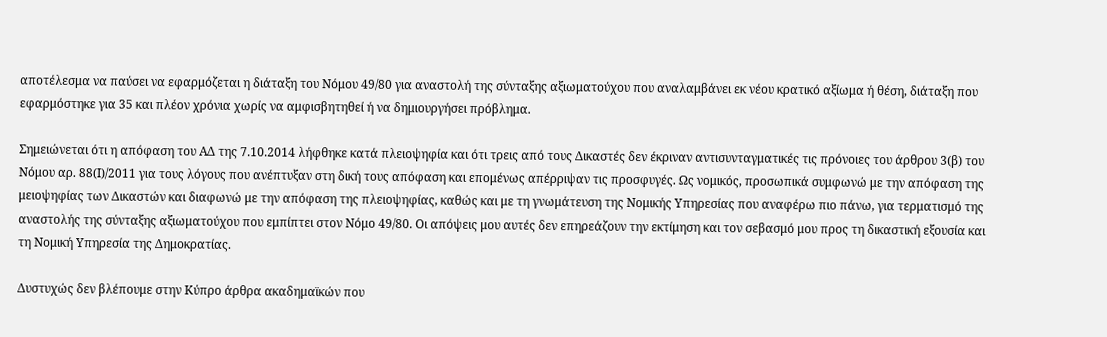αποτέλεσμα να παύσει να εφαρμόζεται η διάταξη του Νόμου 49/80 για αναστολή της σύνταξης αξιωματούχου που αναλαμβάνει εκ νέου κρατικό αξίωμα ή θέση, διάταξη που εφαρμόστηκε για 35 και πλέον χρόνια χωρίς να αμφισβητηθεί ή να δημιουργήσει πρόβλημα.

Σημειώνεται ότι η απόφαση του ΑΔ της 7.10.2014 λήφθηκε κατά πλειοψηφία και ότι τρεις από τους Δικαστές δεν έκριναν αντισυνταγματικές τις πρόνοιες του άρθρου 3(β) του Νόμου αρ. 88(Ι)/2011 για τους λόγους που ανέπτυξαν στη δική τους απόφαση και επομένως απέρριψαν τις προσφυγές. Ως νομικός, προσωπικά συμφωνώ με την απόφαση της μειοψηφίας των Δικαστών και διαφωνώ με την απόφαση της πλειοψηφίας, καθώς και με τη γνωμάτευση της Νομικής Υπηρεσίας που αναφέρω πιο πάνω, για τερματισμό της αναστολής της σύνταξης αξιωματούχου που εμπίπτει στον Νόμο 49/80. Οι απόψεις μου αυτές δεν επηρεάζουν την εκτίμηση και τον σεβασμό μου προς τη δικαστική εξουσία και τη Νομική Υπηρεσία της Δημοκρατίας.

Δυστυχώς δεν βλέπουμε στην Κύπρο άρθρα ακαδημαϊκών που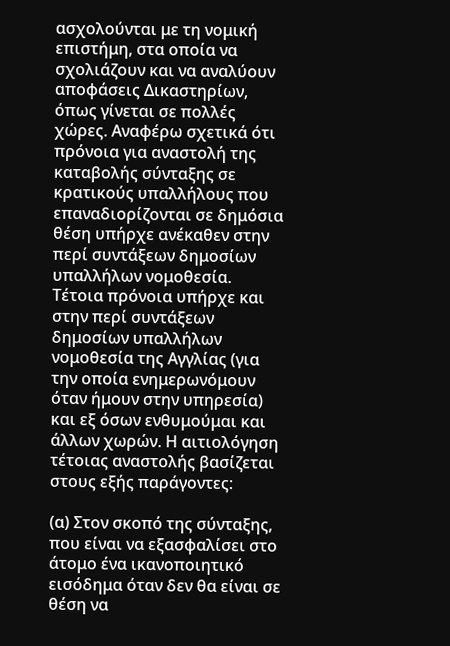ασχολούνται με τη νομική επιστήμη, στα οποία να σχολιάζουν και να αναλύουν αποφάσεις Δικαστηρίων, όπως γίνεται σε πολλές χώρες. Αναφέρω σχετικά ότι πρόνοια για αναστολή της καταβολής σύνταξης σε κρατικούς υπαλλήλους που επαναδιορίζονται σε δημόσια θέση υπήρχε ανέκαθεν στην περί συντάξεων δημοσίων υπαλλήλων νομοθεσία. Τέτοια πρόνοια υπήρχε και στην περί συντάξεων δημοσίων υπαλλήλων νομοθεσία της Αγγλίας (για την οποία ενημερωνόμουν όταν ήμουν στην υπηρεσία) και εξ όσων ενθυμούμαι και άλλων χωρών. Η αιτιολόγηση τέτοιας αναστολής βασίζεται στους εξής παράγοντες:

(α) Στον σκοπό της σύνταξης, που είναι να εξασφαλίσει στο άτομο ένα ικανοποιητικό εισόδημα όταν δεν θα είναι σε θέση να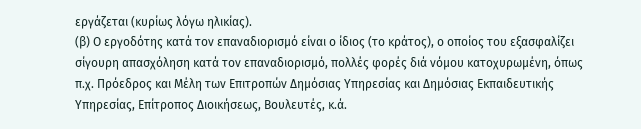εργάζεται (κυρίως λόγω ηλικίας).
(β) Ο εργοδότης κατά τον επαναδιορισμό είναι ο ίδιος (το κράτος), ο οποίος του εξασφαλίζει σίγουρη απασχόληση κατά τον επαναδιορισμό, πολλές φορές διά νόμου κατοχυρωμένη, όπως π.χ. Πρόεδρος και Μέλη των Επιτροπών Δημόσιας Υπηρεσίας και Δημόσιας Εκπαιδευτικής Υπηρεσίας, Επίτροπος Διοικήσεως, Βουλευτές, κ.ά.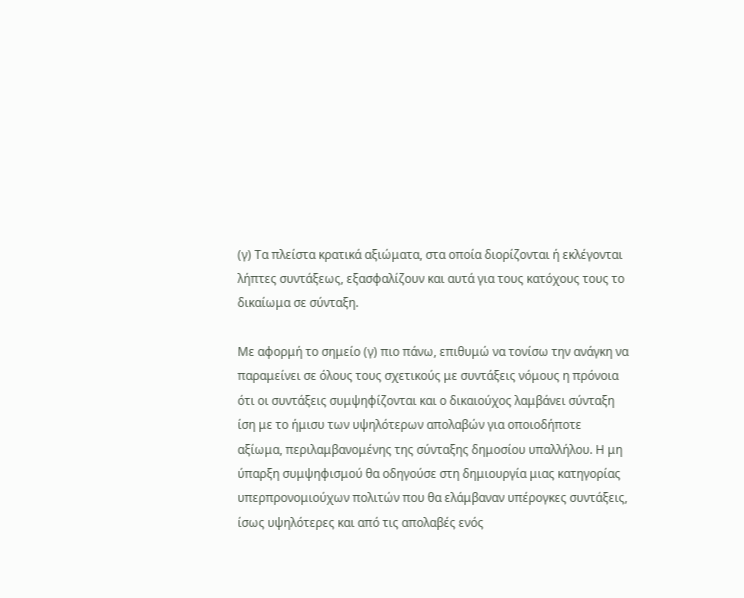(γ) Τα πλείστα κρατικά αξιώματα, στα οποία διορίζονται ή εκλέγονται λήπτες συντάξεως, εξασφαλίζουν και αυτά για τους κατόχους τους το δικαίωμα σε σύνταξη.

Με αφορμή το σημείο (γ) πιο πάνω, επιθυμώ να τονίσω την ανάγκη να παραμείνει σε όλους τους σχετικούς με συντάξεις νόμους η πρόνοια ότι οι συντάξεις συμψηφίζονται και ο δικαιούχος λαμβάνει σύνταξη ίση με το ήμισυ των υψηλότερων απολαβών για οποιοδήποτε αξίωμα, περιλαμβανομένης της σύνταξης δημοσίου υπαλλήλου. Η μη ύπαρξη συμψηφισμού θα οδηγούσε στη δημιουργία μιας κατηγορίας υπερπρονομιούχων πολιτών που θα ελάμβαναν υπέρογκες συντάξεις, ίσως υψηλότερες και από τις απολαβές ενός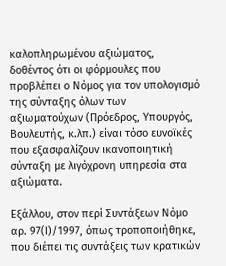καλοπληρωμένου αξιώματος, δοθέντος ότι οι φόρμουλες που προβλέπει ο Νόμος για τον υπολογισμό της σύνταξης όλων των αξιωματούχων (Πρόεδρος, Υπουργός, Βουλευτής, κ.λπ.) είναι τόσο ευνοϊκές που εξασφαλίζουν ικανοποιητική σύνταξη με λιγόχρονη υπηρεσία στα αξιώματα.

Εξάλλου, στον περί Συντάξεων Νόμο αρ. 97(Ι)/1997, όπως τροποποιήθηκε, που διέπει τις συντάξεις των κρατικών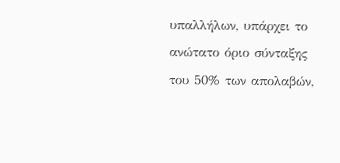υπαλλήλων, υπάρχει το ανώτατο όριο σύνταξης του 50% των απολαβών,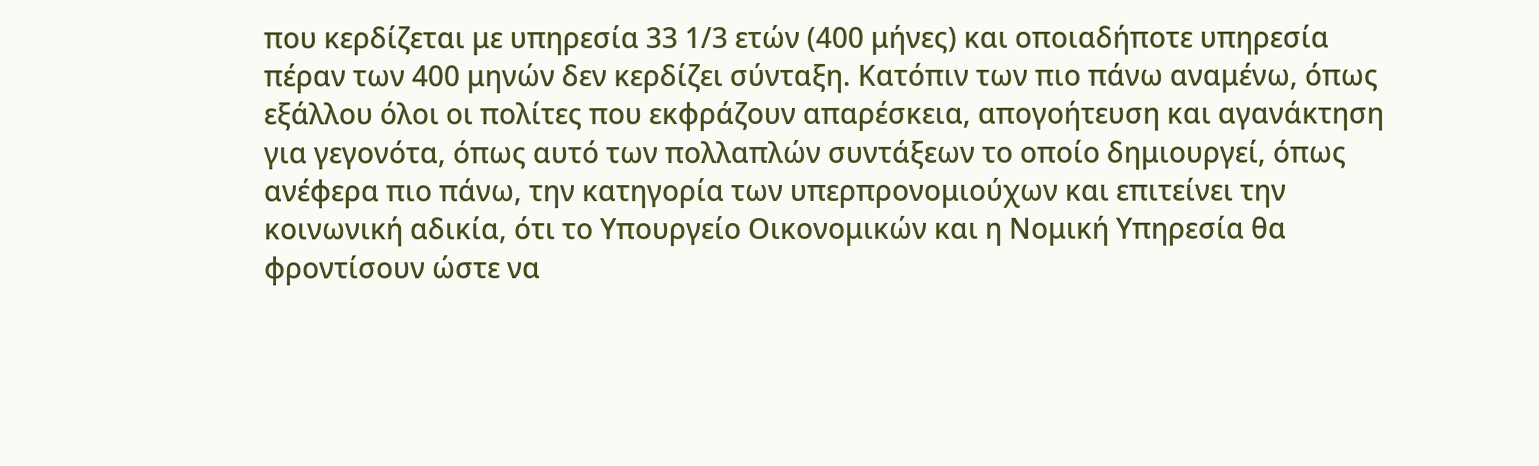που κερδίζεται με υπηρεσία 33 1/3 ετών (400 μήνες) και οποιαδήποτε υπηρεσία πέραν των 400 μηνών δεν κερδίζει σύνταξη. Κατόπιν των πιο πάνω αναμένω, όπως εξάλλου όλοι οι πολίτες που εκφράζουν απαρέσκεια, απογοήτευση και αγανάκτηση για γεγονότα, όπως αυτό των πολλαπλών συντάξεων το οποίο δημιουργεί, όπως ανέφερα πιο πάνω, την κατηγορία των υπερπρονομιούχων και επιτείνει την κοινωνική αδικία, ότι το Υπουργείο Οικονομικών και η Νομική Υπηρεσία θα φροντίσουν ώστε να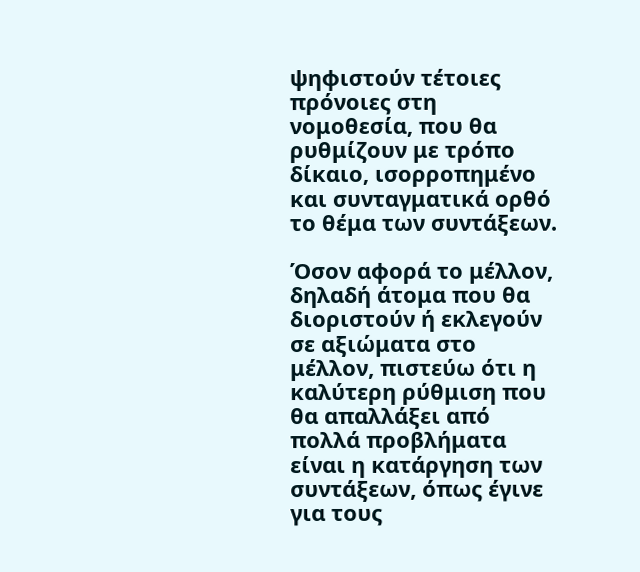ψηφιστούν τέτοιες πρόνοιες στη νομοθεσία, που θα ρυθμίζουν με τρόπο δίκαιο, ισορροπημένο και συνταγματικά ορθό το θέμα των συντάξεων.

Όσον αφορά το μέλλον, δηλαδή άτομα που θα διοριστούν ή εκλεγούν σε αξιώματα στο μέλλον, πιστεύω ότι η καλύτερη ρύθμιση που θα απαλλάξει από πολλά προβλήματα είναι η κατάργηση των συντάξεων, όπως έγινε για τους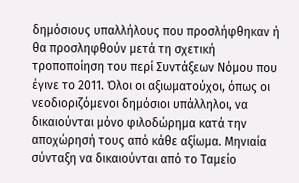δημόσιους υπαλλήλους που προσλήφθηκαν ή θα προσληφθούν μετά τη σχετική τροποποίηση του περί Συντάξεων Νόμου που έγινε το 2011. Όλοι οι αξιωματούχοι, όπως οι νεοδιοριζόμενοι δημόσιοι υπάλληλοι, να δικαιούνται μόνο φιλοδώρημα κατά την αποχώρησή τους από κάθε αξίωμα. Μηνιαία σύνταξη να δικαιούνται από το Ταμείο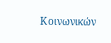Κοινωνικών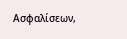Ασφαλίσεων,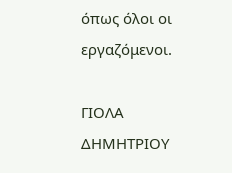όπως όλοι οι εργαζόμενοι.

ΓΙΟΛΑ ΔΗΜΗΤΡΙΟΥ